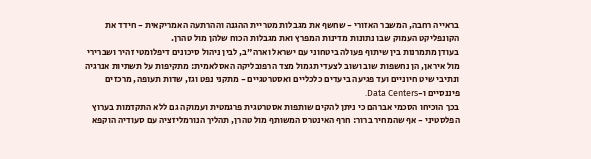בראייה רחבה, המשבר האזורי - שחשף את מגבלות מטריית ההגנה וההרתעה האמריקאית - חידד את הקונפליקט העמוק שבו נתונות מדינות המפרץ ואת מגבלות הכוח שלהן מול טהרן.
בעודן מתמרנות בין שיתוף פעולה ביטחוני עם ישראל וארה"ב, לבין ניהול סיכונים דיפלומטי זהיר ושברירי מול איראן, הן נחשפות שוב ושוב לצעדי תגמול מצד הרפובליקה האסלאמית: מתקיפות על תשתיות אנרגיה ונתיבי שיט חיוניים ועד פגיעה ביעדים כלכליים ואסטרטגיים - מתקני נפט וגז, שדות תעופה, מרכזים פיננסיים ו-Data Centers.
בכך הוכיחו הסכמי אברהם כי ניתן להקים שותפות אסטרטגית פרגמטית ועמוקה גם ללא התקדמות בערוץ הפלסטיני - אף שהמחיר ברור: חרף האינטרס המשותף מול טהרן, תהליך הנורמליזציה עם סעודיה הוקפא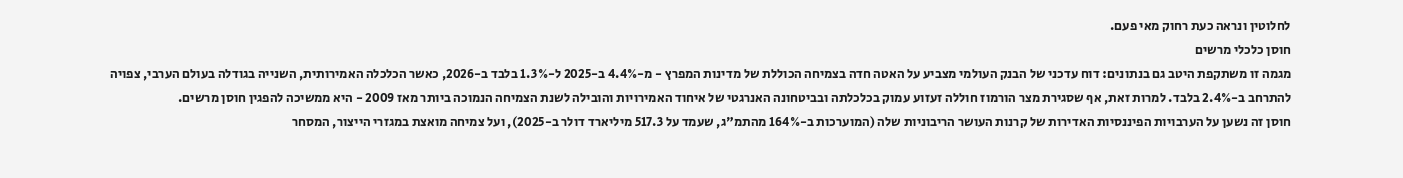לחלוטין ונראה כעת רחוק מאי פעם.
חוסן כלכלי מרשים
מגמה זו משתקפת היטב גם בנתונים: דוח עדכני של הבנק העולמי מצביע על האטה חדה בצמיחה הכוללת של מדינות המפרץ - מ-4.4% ב-2025 ל-1.3% בלבד ב-2026, כאשר הכלכלה האמירותית, השנייה בגודלה בעולם הערבי, צפויה להתרחב ב-2.4% בלבד. למרות זאת, אף שסגירת מצר הורמוז חוללה זעזוע עמוק בכלכלתה ובביטחונה האנרגטי של איחוד האמירויות והובילה לשנת הצמיחה הנמוכה ביותר מאז 2009 - היא ממשיכה להפגין חוסן מרשים.
חוסן זה נשען על הערבויות הפיננסיות האדירות של קרנות העושר הריבוניות שלה (המוערכות ב-164% מהתמ"ג, שעמד על 517.3 מיליארד דולר ב-2025), ועל צמיחה מואצת במגזרי הייצור, המסחר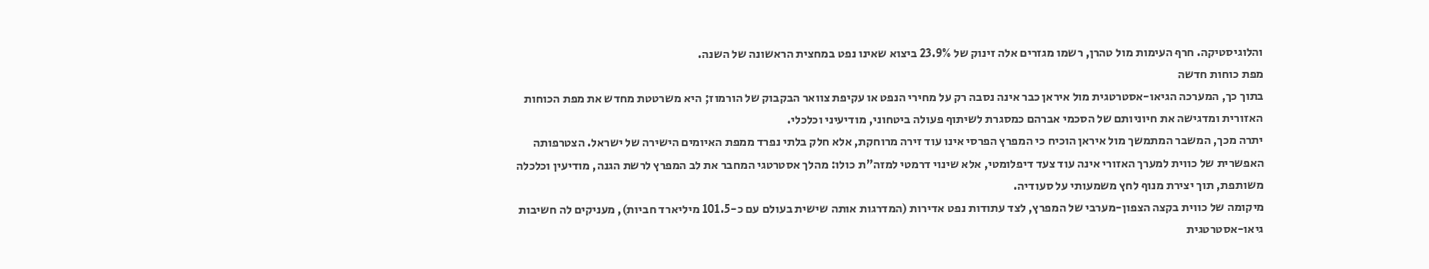והלוגיסטיקה. חרף העימות מול טהרן, רשמו מגזרים אלה זינוק של 23.9% ביצוא שאינו נפט במחצית הראשונה של השנה.
מפת כוחות חדשה
בתוך כך, המערכה הגיאו-אסטרטגית מול איראן כבר אינה נסבה רק על מחירי הנפט או עקיפת צוואר הבקבוק של הורמוז; היא משרטטת מחדש את מפת הכוחות האזורית ומדגישה את חיוניותם של הסכמי אברהם כמסגרת לשיתוף פעולה ביטחוני, מודיעיני וכלכלי.
יתרה מכך, המשבר המתמשך מול איראן הוכיח כי המפרץ הפרסי אינו עוד זירה מרוחקת, אלא חלק בלתי נפרד ממפת האיומים הישירה של ישראל. הצטרפותה האפשרית של כווית למערך האזורי אינה עוד צעד דיפלומטי, אלא שינוי דרמטי למזה"ת כולו: מהלך אסטרטגי המחבר את לב המפרץ לרשת הגנה, מודיעין וכלכלה משותפת, תוך יצירת מנוף לחץ משמעותי על סעודיה.
מיקומה של כווית בקצה הצפון-מערבי של המפרץ, לצד עתודות נפט אדירות (המדרגות אותה שישית בעולם עם כ-101.5 מיליארד חביות), מעניקים לה חשיבות גיאו-אסטרטגית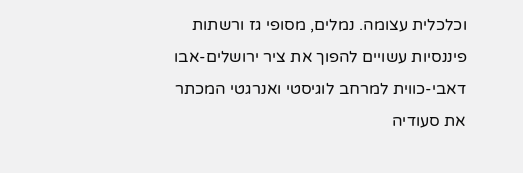וכלכלית עצומה. נמלים, מסופי גז ורשתות פיננסיות עשויים להפוך את ציר ירושלים-אבו דאבי-כווית למרחב לוגיסטי ואנרגטי המכתר את סעודיה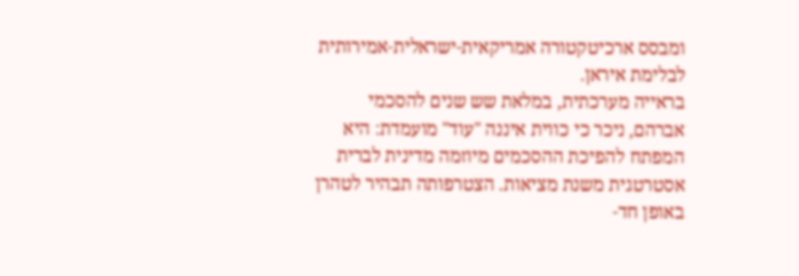ומבסס ארכיטקטורה אמריקאית-ישראלית-אמירותית לבלימת איראן.
בראייה מערכתית, במלאת שש שנים להסכמי אברהם, ניכר כי כווית איננה "עוד" מועמדת: היא המפתח להפיכת ההסכמים מיוזמה מדינית לברית אסטרטגית משנת מציאות. הצטרפותה תבהיר לטהרן באופן חד-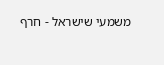משמעי שישראל - חרף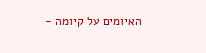האיומים על קיומה -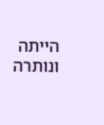הייתה ונותרה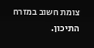צומת חשוב במזרח התיכון.